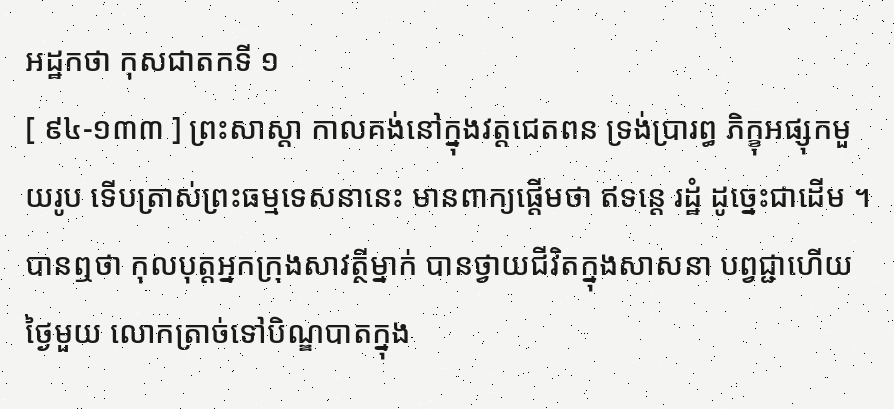អដ្ឋកថា កុសជាតកទី ១
[ ៩៤-១៣៣ ] ព្រះសាស្តា កាលគង់នៅក្នុងវត្តជេតពន ទ្រង់ប្រារព្ធ ភិក្ខុអផ្សុកមួយរូប ទើបត្រាស់ព្រះធម្មទេសនានេះ មានពាក្យផ្តើមថា ឥទន្តេ រដ្ឋំ ដូច្នេះជាដើម ។ បានឮថា កុលបុត្តអ្នកក្រុងសាវត្ថីម្នាក់ បានថ្វាយជីវិតក្នុងសាសនា បព្វជ្ជាហើយ ថ្ងៃមួយ លោកត្រាច់ទៅបិណ្ឌបាតក្នុង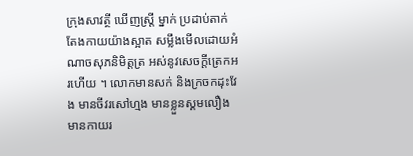ក្រុងសាវត្ថី ឃើញស្ត្រី ម្នាក់ ប្រដាប់តាក់តែងកាយយ៉ាងស្អាត សម្លឹងមើលដោយអំណាចសុភនិមិត្តត្រ អស់នូវសេចក្តីត្រេកអរហើយ ។ លោកមានសក់ និងក្រចកដុះវែង មានចីវរសៅហ្មង មានខ្លួនស្គមលឿង មានកាយរ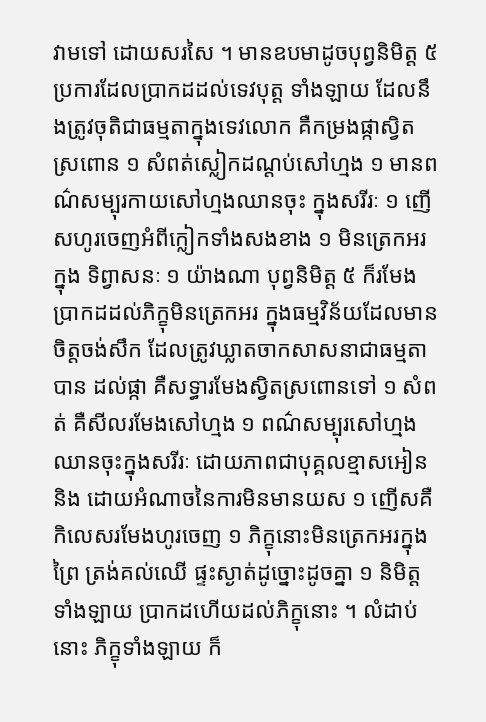វាមទៅ ដោយសរសៃ ។ មានឧបមាដូចបុព្វនិមិត្ត ៥ ប្រការដែលប្រាកដដល់ទេវបុត្ត ទាំងឡាយ ដែលនឹងត្រូវចុតិជាធម្មតាក្នុងទេវលោក គឺកម្រងផ្កាស្វិតស្រពោន ១ សំពត់ស្លៀកដណ្តប់សៅហ្មង ១ មានពណ៌សម្បុរកាយសៅហ្មងឈានចុះ ក្នុងសរីរៈ ១ ញើសហូរចេញអំពីក្លៀកទាំងសងខាង ១ មិនត្រេកអរក្នុង ទិព្វាសនៈ ១ យ៉ាងណា បុព្វនិមិត្ត ៥ ក៏រមែងប្រាកដដល់ភិក្ខុមិនត្រេកអរ ក្នុងធម្មវិន័យដែលមានចិត្តចង់សឹក ដែលត្រូវឃ្លាតចាកសាសនាជាធម្មតា បាន ដល់ផ្កា គឺសទ្ធារមែងស្វិតស្រពោនទៅ ១ សំពត់ គឺសីលរមែងសៅហ្មង ១ ពណ៌សម្បុរសៅហ្មងឈានចុះក្នុងសរីរៈ ដោយភាពជាបុគ្គលខ្មាសអៀននិង ដោយអំណាចនៃការមិនមានយស ១ ញើសគឺកិលេសរមែងហូរចេញ ១ ភិក្ខុនោះមិនត្រេកអរក្នុងព្រៃ ត្រង់គល់ឈើ ផ្ទះស្ងាត់ដូច្នោះដូចគ្នា ១ និមិត្ត ទាំងឡាយ ប្រាកដហើយដល់ភិក្ខុនោះ ។ លំដាប់នោះ ភិក្ខុទាំងឡាយ ក៏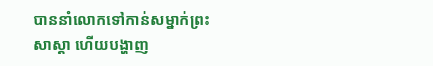បាននាំលោកទៅកាន់សម្នាក់ព្រះសាស្តា ហើយបង្ហាញ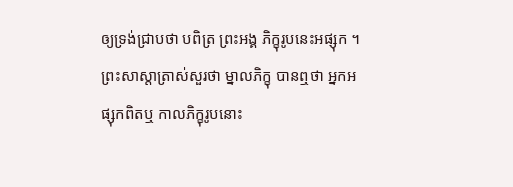ឲ្យទ្រង់ជ្រាបថា បពិត្រ ព្រះអង្គ ភិក្ខុរូបនេះអផ្សុក ។ ព្រះសាស្តាត្រាស់សួរថា ម្នាលភិក្ខុ បានឮថា អ្នកអផ្សុកពិតឬ កាលភិក្ខុរូបនោះ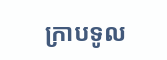ក្រាបទូល